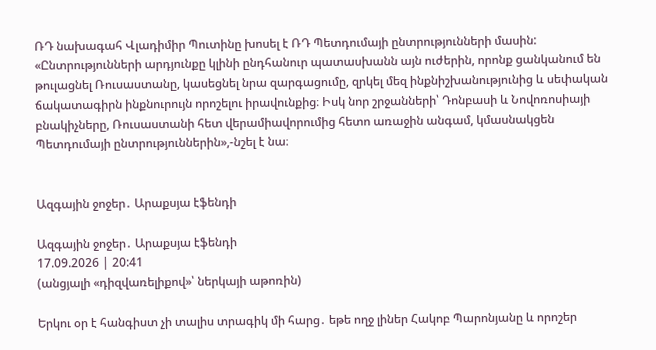ՌԴ նախագահ Վլադիմիր Պուտինը խոսել է ՌԴ Պետդումայի ընտրությունների մասին: «Ընտրությունների արդյունքը կլինի ընդհանուր պատասխանն այն ուժերին, որոնք ցանկանում են թուլացնել Ռուսաստանը, կասեցնել նրա զարգացումը, զրկել մեզ ինքնիշխանությունից և սեփական ճակատագիրն ինքնուրույն որոշելու իրավունքից։ Իսկ նոր շրջանների՝ Դոնբասի և Նովոռոսիայի բնակիչները, Ռուսաստանի հետ վերամիավորումից հետո առաջին անգամ, կմասնակցեն Պետդումայի ընտրություններին»,-նշել է նա։


Ազգային ջոջեր․ Արաքսյա էֆենդի

Ազգային ջոջեր․ Արաքսյա էֆենդի
17.09.2026 | 20:41
(անցյալի «դիզվառելիքով»՝ ներկայի աթոռին)

Երկու օր է հանգիստ չի տալիս տրագիկ մի հարց․ եթե ողջ լիներ Հակոբ Պարոնյանը և որոշեր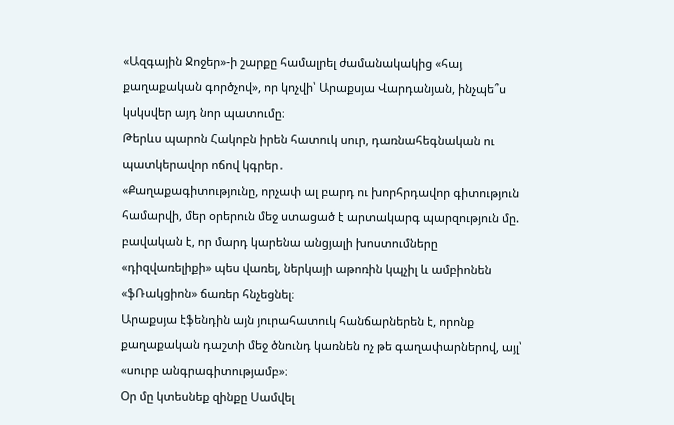«Ազգային Ջոջեր»-ի շարքը համալրել ժամանակակից «հայ քաղաքական գործչով», որ կոչվի՝ Արաքսյա Վարդանյան, ինչպե՞ս կսկսվեր այդ նոր պատումը։
Թերևս պարոն Հակոբն իրեն հատուկ սուր, դառնահեգնական ու պատկերավոր ոճով կգրեր․
«Քաղաքագիտությունը, որչափ ալ բարդ ու խորհրդավոր գիտություն համարվի, մեր օրերուն մեջ ստացած է արտակարգ պարզություն մը. բավական է, որ մարդ կարենա անցյալի խոստումները «դիզվառելիքի» պես վառել, ներկայի աթոռին կպչիլ և ամբիոնեն «ֆՌակցիոն» ճառեր հնչեցնել։
Արաքսյա էֆենդին այն յուրահատուկ հանճարներեն է, որոնք քաղաքական դաշտի մեջ ծնունդ կառնեն ոչ թե գաղափարներով, այլ՝ «սուրբ անգրագիտությամբ»։
Օր մը կտեսնեք զինքը Սամվել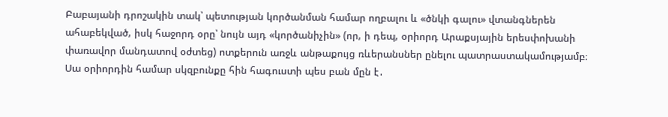Բաբայանի դրոշակին տակ՝ պետության կործանման համար ողբալու և «ծնկի գալու» վտանգներեն ահաբեկված, իսկ հաջորդ օրը՝ նույն այդ «կործանիչին» (որ, ի դեպ, օրիորդ Արաքսյային երեսփոխանի փառավոր մանդատով օժտեց) ոտքերուն առջև անթաքույց ռևերանսներ ընելու պատրաստակամությամբ։
Սա օրիորդին համար սկզբունքը հին հագուստի պես բան մըն է․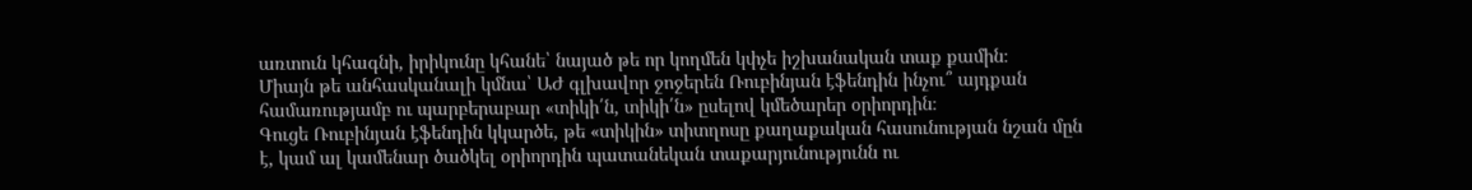առտուն կհագնի, իրիկունը կհանե՝ նայած թե որ կողմեն կփչե իշխանական տաք քամին։
Միայն թե անհասկանալի կմնա՝ ԱԺ գլխավոր ջոջերեն Ռուբինյան էֆենդին ինչու՞ այդքան համառությամբ ու պարբերաբար «տիկի՛ն, տիկի՛ն» ըսելով կմեծարեր օրիորդին։
Գուցե Ռուբինյան էֆենդին կկարծե, թե «տիկին» տիտղոսը քաղաքական հասունության նշան մըն է, կամ ալ կամենար ծածկել օրիորդին պատանեկան տաքարյունությունն ու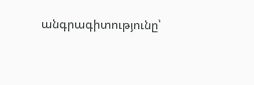անգրագիտությունը՝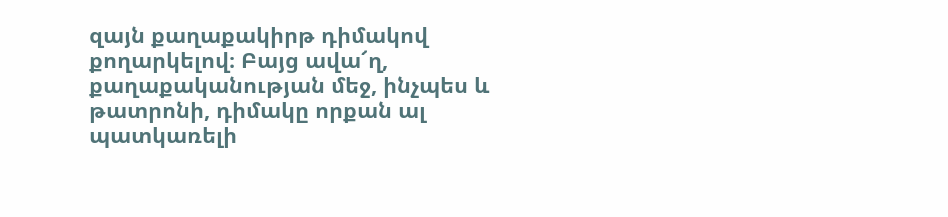զայն քաղաքակիրթ դիմակով քողարկելով։ Բայց ավա՜ղ, քաղաքականության մեջ, ինչպես և թատրոնի, դիմակը որքան ալ պատկառելի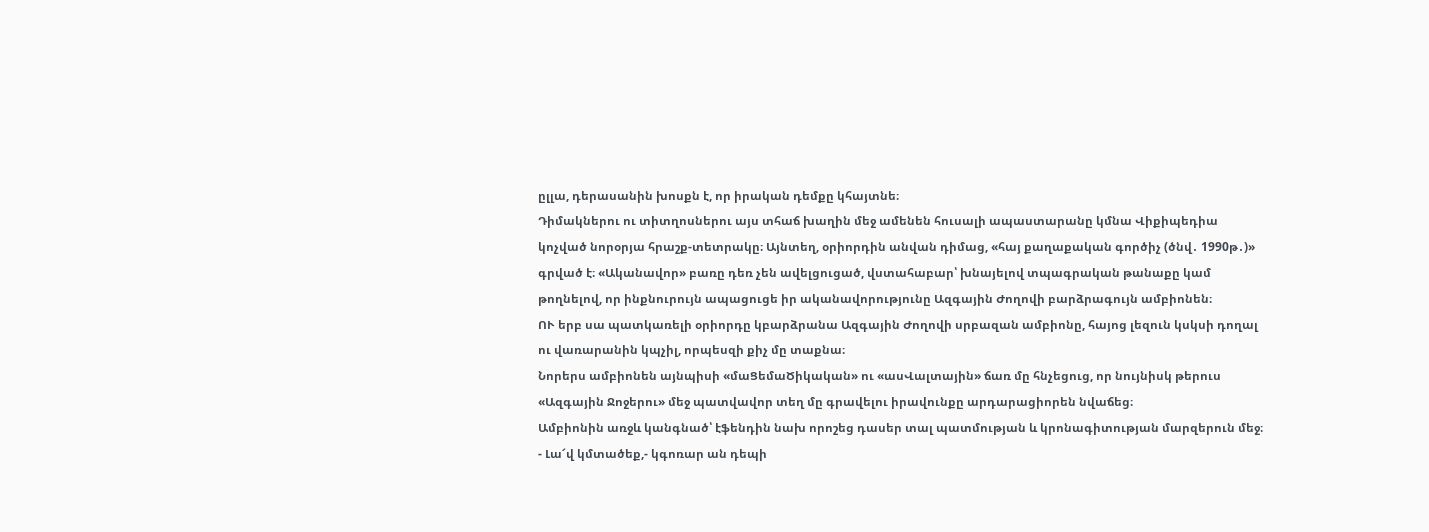ըլլա, դերասանին խոսքն է, որ իրական դեմքը կհայտնե։
Դիմակներու ու տիտղոսներու այս տհաճ խաղին մեջ ամենեն հուսալի ապաստարանը կմնա Վիքիպեդիա կոչված նորօրյա հրաշք-տետրակը։ Այնտեղ, օրիորդին անվան դիմաց, «հայ քաղաքական գործիչ (ծնվ․ 1990թ․)» գրված է։ «Ականավոր» բառը դեռ չեն ավելցուցած, վստահաբար՝ խնայելով տպագրական թանաքը կամ թողնելով, որ ինքնուրույն ապացուցե իր ականավորությունը Ազգային Ժողովի բարձրագույն ամբիոնեն։
ՈՒ երբ սա պատկառելի օրիորդը կբարձրանա Ազգային Ժողովի սրբազան ամբիոնը, հայոց լեզուն կսկսի դողալ ու վառարանին կպչիլ, որպեսզի քիչ մը տաքնա։
Նորերս ամբիոնեն այնպիսի «մաՑեմաԾիկական» ու «ասՎալտային» ճառ մը հնչեցուց, որ նույնիսկ թերուս «Ազգային Ջոջերու» մեջ պատվավոր տեղ մը գրավելու իրավունքը արդարացիորեն նվաճեց։
Ամբիոնին առջև կանգնած՝ էֆենդին նախ որոշեց դասեր տալ պատմության և կրոնագիտության մարզերուն մեջ։
- Լա՜վ կմտածեք,- կգոռար ան դեպի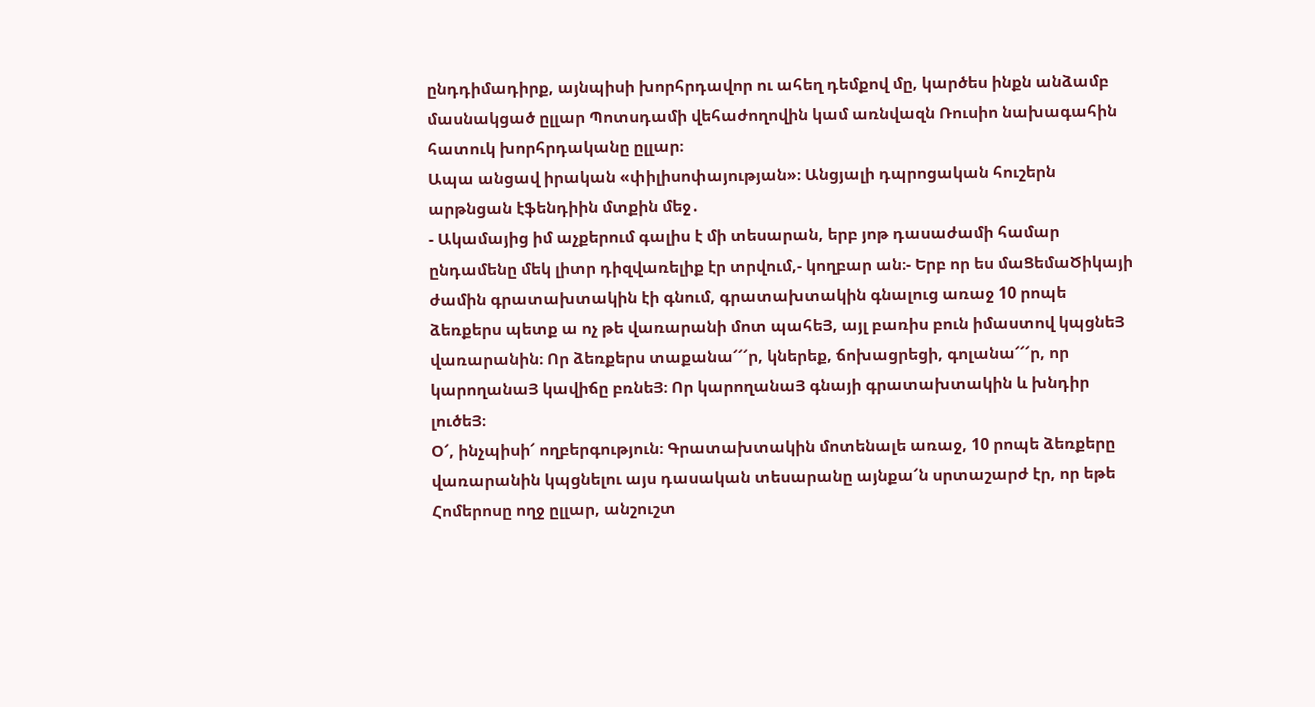ընդդիմադիրք, այնպիսի խորհրդավոր ու ահեղ դեմքով մը, կարծես ինքն անձամբ մասնակցած ըլլար Պոտսդամի վեհաժողովին կամ առնվազն Ռուսիո նախագահին հատուկ խորհրդականը ըլլար։
Ապա անցավ իրական «փիլիսոփայության»։ Անցյալի դպրոցական հուշերն արթնցան էֆենդիին մտքին մեջ․
- Ակամայից իմ աչքերում գալիս է մի տեսարան, երբ յոթ դասաժամի համար ընդամենը մեկ լիտր դիզվառելիք էր տրվում,- կողբար ան։- Երբ որ ես մաՑեմաԾիկայի ժամին գրատախտակին էի գնում, գրատախտակին գնալուց առաջ 10 րոպե ձեռքերս պետք ա ոչ թե վառարանի մոտ պահեՅ, այլ բառիս բուն իմաստով կպցնեՅ վառարանին։ Որ ձեռքերս տաքանա՜՜՜ր, կներեք, ճոխացրեցի, գոլանա՜՜՜ր, որ կարողանաՅ կավիճը բռնեՅ։ Որ կարողանաՅ գնայի գրատախտակին և խնդիր լուծեՅ։
Օ՜, ինչպիսի՜ ողբերգություն։ Գրատախտակին մոտենալե առաջ, 10 րոպե ձեռքերը վառարանին կպցնելու այս դասական տեսարանը այնքա՜ն սրտաշարժ էր, որ եթե Հոմերոսը ողջ ըլլար, անշուշտ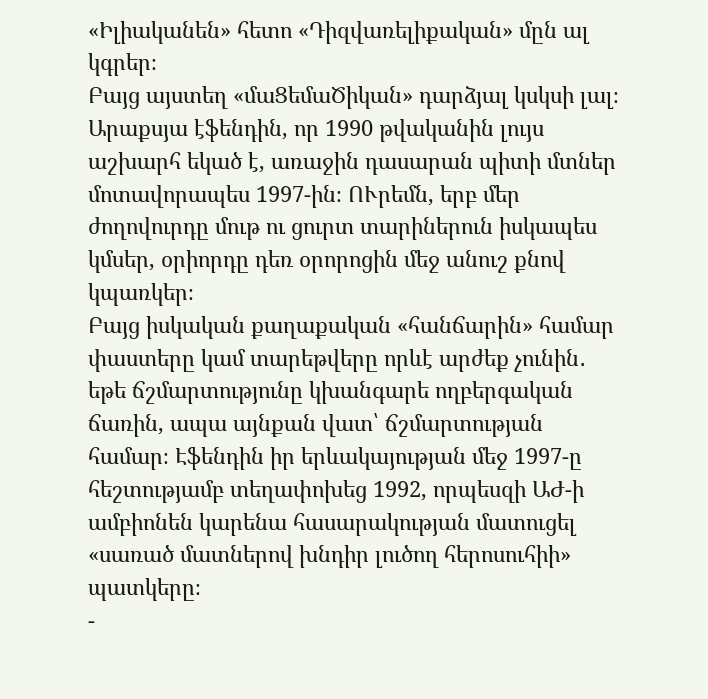«Իլիականեն» հետո «Դիզվառելիքական» մըն ալ կգրեր։
Բայց այստեղ «մաՑեմաԾիկան» դարձյալ կսկսի լալ։ Արաքսյա էֆենդին, որ 1990 թվականին լույս աշխարհ եկած է, առաջին դասարան պիտի մտներ մոտավորապես 1997-ին։ ՈՒրեմն, երբ մեր ժողովուրդը մութ ու ցուրտ տարիներուն իսկապես կմսեր, օրիորդը դեռ օրորոցին մեջ անուշ քնով կպառկեր։
Բայց իսկական քաղաքական «հանճարին» համար փաստերը կամ տարեթվերը որևէ արժեք չունին․ եթե ճշմարտությունը կխանգարե ողբերգական ճառին, ապա այնքան վատ՝ ճշմարտության համար։ Էֆենդին իր երևակայության մեջ 1997-ը հեշտությամբ տեղափոխեց 1992, որպեսզի ԱԺ-ի ամբիոնեն կարենա հասարակության մատուցել «սառած մատներով խնդիր լուծող հերոսուհիի» պատկերը։
-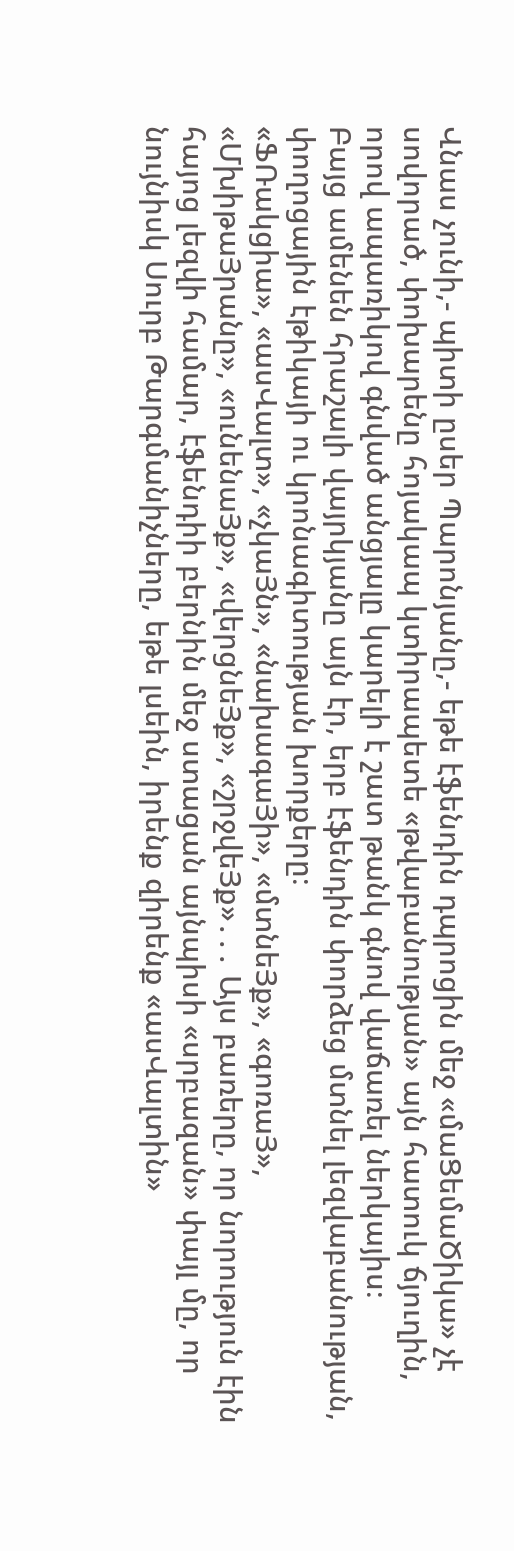Վնաս չունի,- պիտի ըսեր Պարոնյանը,- եթե էֆենդին դպրոցին մեջ «մաՑեմաԾիկա» չէ սովորած, փոխարենը հոյակապ կտիրապետե «թվաբանության» այն հատուկ ճյուղին, որով ապառիկով գնված անցյալը կարելի է շատ թանկ գնով վաճառել ներկայիս։
Բայց ամենեն հրաշալի վայրկյանը այն էր, երբ էֆենդին փորձեց մտնել լեզվաբանության, փողոցային էթիկայի ու կրոնագիտության խորքերը։
«ՖՌակցիա», «ասՎալտ», «չկաՅն», «նախագաՅի», «մտնեՅք», «գոռաՅ», «ՄխիթաՅրանը», «ունենաՅք», «վերցնեՅք», «շրջվեՅք»․․․ Այս բառերը, որ նորություն էին հայոց լեզվի համար, էֆենդիի բերնին մեջ ստացան այնպիսի «սրբազան» փայլ մը, որ նույնիսկ Սուրբ Թարգմանիչները, եթե լսեին, իրենք զիրենք «ասՎալտին»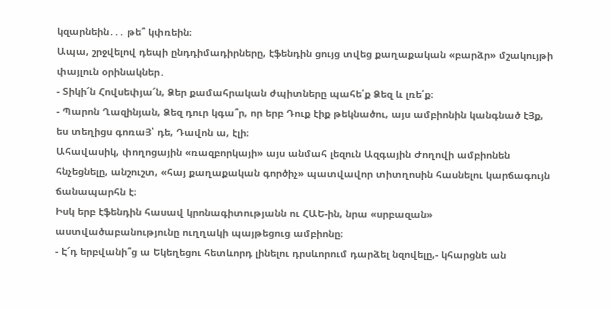կզարնեին․․․ թե՞ կփռեին։
Ապա, շրջվելով դեպի ընդդիմադիրները, էֆենդին ցույց տվեց քաղաքական «բարձր» մշակույթի փայլուն օրինակներ․
- Տիկի՜ն Հովսեփյա՜ն, Ձեր քամահրական ժպիտները պահե՛ք Ձեզ և լռե՛ք։
- Պարոն Ղազինյան, Ձեզ դուր կգա՞ր, որ երբ Դուք էիք թեկնածու, այս ամբիոնին կանգնած էՅք, ես տեղիցս գոռաՅ՝ դե, Դավոն ա, էլի։
Ահավասիկ, փողոցային «ռազբորկայի» այս անմահ լեզուն Ազգային Ժողովի ամբիոնեն հնչեցնելը, անշուշտ, «հայ քաղաքական գործիչ» պատվավոր տիտղոսին հասնելու կարճագույն ճանապարհն է։
Իսկ երբ էֆենդին հասավ կրոնագիտությանն ու ՀԱԵ-ին, նրա «սրբազան» աստվածաբանությունը ուղղակի պայթեցուց ամբիոնը։
- Է՜դ երբվանի՞ց ա Եկեղեցու հետևորդ լինելու դրսևորում դարձել նզովելը,- կհարցնե ան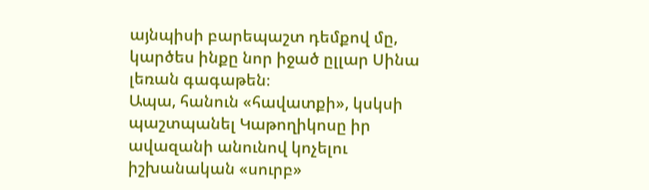այնպիսի բարեպաշտ դեմքով մը, կարծես ինքը նոր իջած ըլլար Սինա լեռան գագաթեն։
Ապա, հանուն «հավատքի», կսկսի պաշտպանել Կաթողիկոսը իր ավազանի անունով կոչելու իշխանական «սուրբ»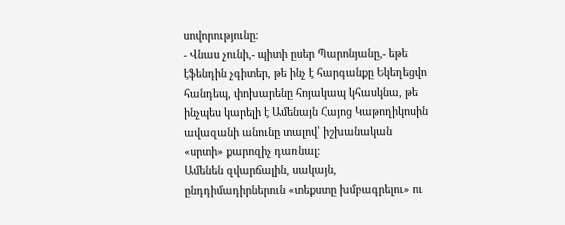սովորությունը։
- Վնաս չունի,- պիտի ըսեր Պարոնյանը,- եթե էֆենդին չգիտեր, թե ինչ է հարգանքը Եկեղեցվո հանդեպ, փոխարենը հոյակապ կհասկնա, թե ինչպես կարելի է Ամենայն Հայոց Կաթողիկոսին ավազանի անունը տալով՝ իշխանական «սրտի» քարոզիչ դառնալ։
Ամենեն զվարճալին, սակայն, ընդդիմադիրներուն «տեքստը խմբագրելու» ու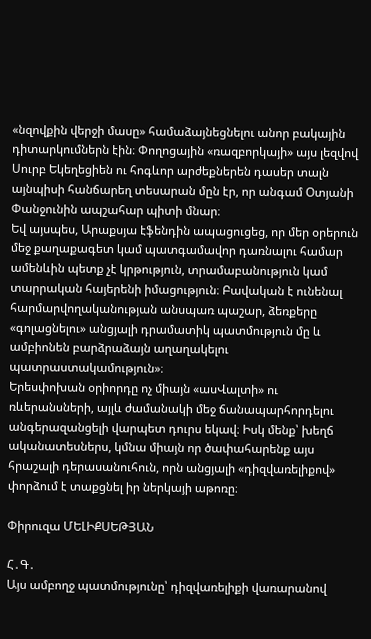«նզովքին վերջի մասը» համաձայնեցնելու անոր բակային դիտարկումներն էին։ Փողոցային «ռազբորկայի» այս լեզվով Սուրբ Եկեղեցիեն ու հոգևոր արժեքներեն դասեր տալն այնպիսի հանճարեղ տեսարան մըն էր, որ անգամ Օտյանի Փանջունին ապշահար պիտի մնար։
Եվ այսպես, Արաքսյա էֆենդին ապացուցեց, որ մեր օրերուն մեջ քաղաքագետ կամ պատգամավոր դառնալու համար ամենևին պետք չէ կրթություն, տրամաբանություն կամ տարրական հայերենի իմացություն։ Բավական է ունենալ հարմարվողականության անսպառ պաշար, ձեռքերը «գոլացնելու» անցյալի դրամատիկ պատմություն մը և ամբիոնեն բարձրաձայն աղաղակելու պատրաստակամություն»։
Երեսփոխան օրիորդը ոչ միայն «ասՎալտի» ու ռևերանսների, այլև ժամանակի մեջ ճանապարհորդելու անգերազանցելի վարպետ դուրս եկավ։ Իսկ մենք՝ խեղճ ականատեսներս, կմնա միայն որ ծափահարենք այս հրաշալի դերասանուհուն, որն անցյալի «դիզվառելիքով» փորձում է տաքցնել իր ներկայի աթոռը։

Փիրուզա ՄԵԼԻՔՍԵԹՅԱՆ

Հ․Գ․
Այս ամբողջ պատմությունը՝ դիզվառելիքի վառարանով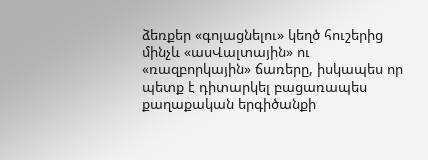ձեռքեր «գոլացնելու» կեղծ հուշերից մինչև «ասՎալտային» ու «ռազբորկային» ճառերը, իսկապես որ պետք է դիտարկել բացառապես քաղաքական երգիծանքի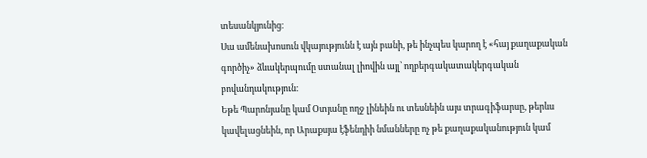տեսանկյունից։
Սա ամենախոսուն վկայությունն է այն բանի, թե ինչպես կարող է «հայ քաղաքական գործիչ» ձևակերպումը ստանալ լիովին այլ՝ ողբերգակատակերգական բովանդակություն։
Եթե Պարոնյանը կամ Օտյանը ողջ լինեին ու տեսնեին այս տրագիֆարսը, թերևս կավելացնեին, որ Արաքսյա էֆենդիի նմանները ոչ թե քաղաքականություն կամ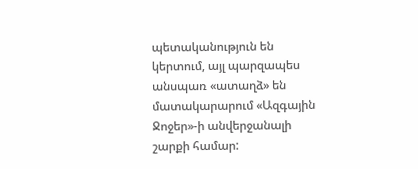պետականություն են կերտում, այլ պարզապես անսպառ «ատաղձ» են մատակարարում «Ազգային Ջոջեր»-ի անվերջանալի շարքի համար: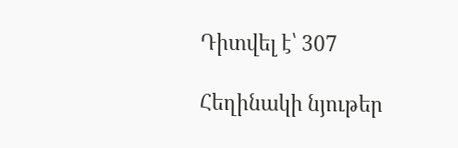Դիտվել է՝ 307

Հեղինակի նյութեր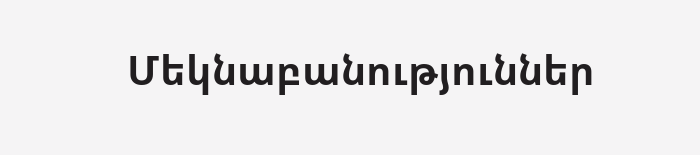Մեկնաբանություններ